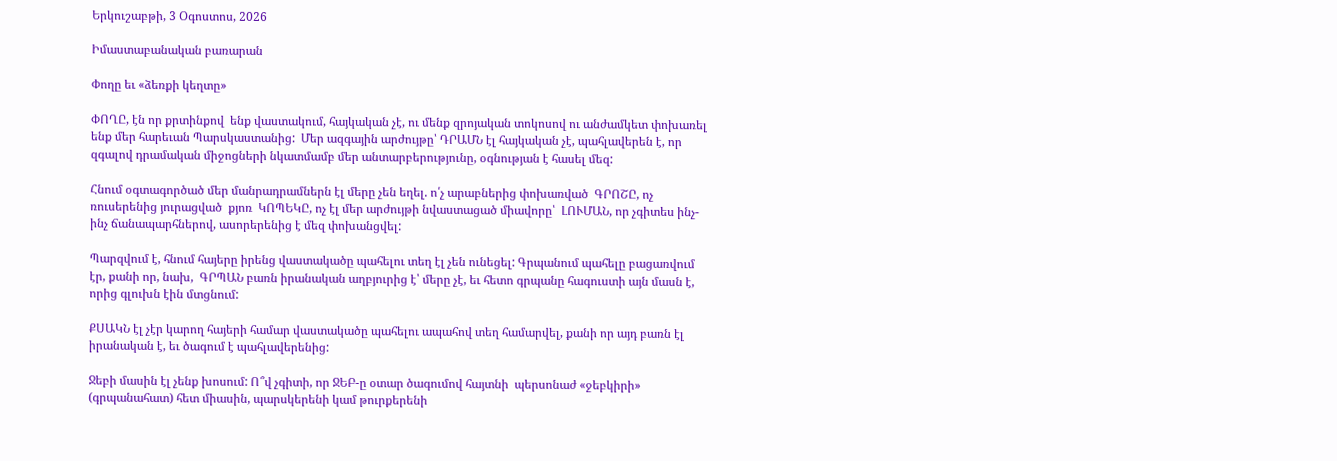Երկուշաբթի, 3 Օգոստոս, 2026

Իմաստաբանական բառարան

Փողը եւ «ձեռքի կեղտը»

ՓՈՂԸ, էն որ քրտինքով  ենք վաստակում, հայկական չէ, ու մենք զրոյական տոկոսով ու անժամկետ փոխառել ենք մեր հարեւան Պարսկաստանից:  Մեր ազգային արժույթը՝ ԴՐԱՄՆ էլ հայկական չէ, պահլավերեն է, որ զգալով դրամական միջոցների նկատմամբ մեր անտարբերությունը, օգնության է հասել մեզ:

Հնում օգտագործած մեր մանրադրամներն էլ մերը չեն եղել. ո՛չ արաբներից փոխառված  ԳՐՈՇԸ, ոչ ռուսերենից յուրացված  քյոռ  ԿՈՊԵԿԸ, ոչ էլ մեր արժույթի նվաստացած միավորը՝  ԼՈՒՄԱՆ, որ չգիտես ինչ-ինչ ճանապարհներով, ասորերենից է մեզ փոխանցվել:

Պարզվում է, հնում հայերը իրենց վաստակածը պահելու տեղ էլ չեն ունեցել: Գրպանում պահելը բացառվում էր, քանի որ, նախ,  ԳՐՊԱՆ բառն իրանական աղբյուրից է՝ մերը չէ, եւ հետո գրպանը հագուստի այն մասն է, որից գլուխն էին մտցնում:

ՔՍԱԿՆ էլ չէր կարող հայերի համար վաստակածը պահելու ապահով տեղ համարվել, քանի որ այդ բառն էլ իրանական է, եւ ծագում է պահլավերենից:

Ջեբի մասին էլ չենք խոսում: Ո՞վ չգիտի, որ ՋԵԲ-ը օտար ծագումով հայտնի  պերսոնաժ «ջեբկիրի» (գրպանահատ) հետ միասին, պարսկերենի կամ թուրքերենի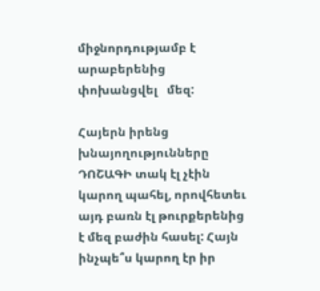միջնորդությամբ է արաբերենից փոխանցվել   մեզ:

Հայերն իրենց խնայողությունները ԴՈՇԱԳԻ տակ էլ չէին կարող պահել, որովհետեւ այդ բառն էլ թուրքերենից է մեզ բաժին հասել: Հայն ինչպե՞ս կարող էր իր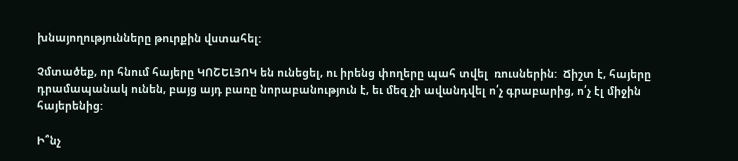խնայողությունները թուրքին վստահել:

Չմտածեք, որ հնում հայերը ԿՈՇԵԼՅՈԿ են ունեցել, ու իրենց փողերը պահ տվել  ռուսներին:  Ճիշտ է, հայերը դրամապանակ ունեն, բայց այդ բառը նորաբանություն է, եւ մեզ չի ավանդվել ո՛չ գրաբարից, ո՛չ էլ միջին հայերենից:

Ի՞նչ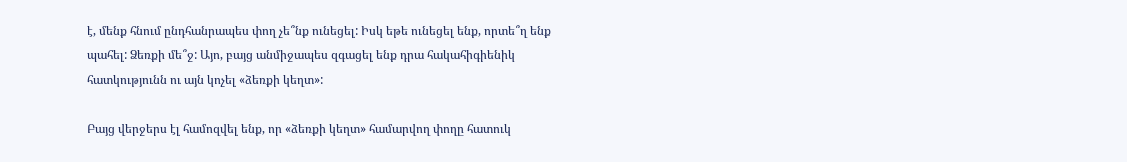է, մենք հնում ընդհանրապես փող չե՞նք ունեցել: Իսկ եթե ունեցել ենք, որտե՞ղ ենք պահել: Ձեռքի մե՞ջ: Այո, բայց անմիջապես զգացել ենք դրա հակահիգիենիկ հատկությունն ու այն կոչել «ձեռքի կեղտ»:

Բայց վերջերս էլ համոզվել ենք, որ «ձեռքի կեղտ» համարվող փողը հատուկ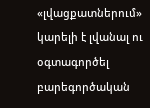«լվացքատներում» կարելի է լվանալ ու օգտագործել բարեգործական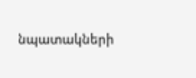նպատակների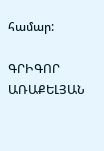համար:

ԳՐԻԳՈՐ ԱՌԱՔԵԼՅԱՆ